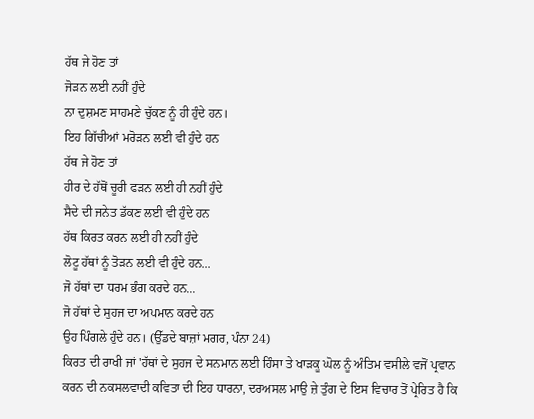ਹੱਥ ਜੇ ਹੋਣ ਤਾਂ
ਜੋੜਨ ਲਈ ਨਹੀਂ ਹੁੰਦੇ
ਨਾ ਦੁਸ਼ਮਣ ਸਾਹਮਣੇ ਚੁੱਕਣ ਨੂੰ ਹੀ ਹੁੰਦੇ ਹਨ।
ਇਹ ਗਿੱਚੀਆਂ ਮਰੋੜਨ ਲਈ ਵੀ ਹੁੰਦੇ ਹਨ
ਹੱਥ ਜੇ ਹੋਣ ਤਾਂ
ਹੀਰ ਦੇ ਹੱਥੋਂ ਚੂਰੀ ਫੜਨ ਲਈ ਹੀ ਨਹੀਂ ਹੁੰਦੇ
ਸੈਦੇ ਦੀ ਜਨੇਤ ਡੱਕਣ ਲਈ ਵੀ ਹੁੰਦੇ ਹਨ
ਹੱਥ ਕਿਰਤ ਕਰਨ ਲਈ ਹੀ ਨਹੀਂ ਹੁੰਦੇ
ਲੋਟੂ ਹੱਥਾਂ ਨੂੰ ਤੋੜਨ ਲਈ ਵੀ ਹੁੰਦੇ ਹਨ...
ਜੋ ਹੱਥਾਂ ਦਾ ਧਰਮ ਭੰਗ ਕਰਦੇ ਹਨ...
ਜੋ ਹੱਥਾਂ ਦੇ ਸੁਹਜ ਦਾ ਅਪਮਾਨ ਕਰਦੇ ਹਨ
ਉਹ ਪਿੰਗਲੇ ਹੁੰਦੇ ਹਨ। (ਉੱਡਦੇ ਬਾਜ਼ਾਂ ਮਗਰ, ਪੰਨਾ 24)
ਕਿਰਤ ਦੀ ਰਾਖੀ ਜਾਂ 'ਹੱਥਾਂ ਦੇ ਸੁਹਜ ਦੇ ਸਨਮਾਨ ਲਈ ਹਿੰਸਾ ਤੇ ਖਾੜਕੂ ਘੋਲ ਨੂੰ ਅੰਤਿਮ ਵਸੀਲੇ ਵਜੋਂ ਪ੍ਰਵਾਨ ਕਰਨ ਦੀ ਨਕਸਲਵਾਦੀ ਕਵਿਤਾ ਦੀ ਇਹ ਧਾਰਨਾ, ਦਰਅਸਲ ਮਾਉ ਜ਼ੇ ਤੁੰਗ ਦੇ ਇਸ ਵਿਚਾਰ ਤੋਂ ਪ੍ਰੇਰਿਤ ਹੈ ਕਿ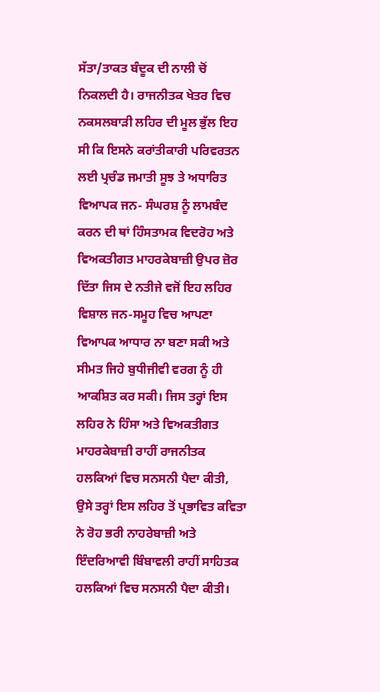ਸੱਤਾ/ਤਾਕਤ ਬੰਦੂਕ ਦੀ ਨਾਲੀ ਚੋਂ ਨਿਕਲਦੀ ਹੈ। ਰਾਜਨੀਤਕ ਖੇਤਰ ਵਿਚ ਨਕਸਲਬਾੜੀ ਲਹਿਰ ਦੀ ਮੂਲ ਭੁੱਲ ਇਹ ਸੀ ਕਿ ਇਸਨੇ ਕਰਾਂਤੀਕਾਰੀ ਪਰਿਵਰਤਨ ਲਈ ਪ੍ਰਚੰਡ ਜਮਾਤੀ ਸੂਝ ਤੇ ਅਧਾਰਿਤ ਵਿਆਪਕ ਜਨ- ਸੰਘਰਸ਼ ਨੂੰ ਲਾਮਬੰਦ ਕਰਨ ਦੀ ਥਾਂ ਹਿੰਸਤਾਮਕ ਵਿਦਰੋਹ ਅਤੇ ਵਿਅਕਤੀਗਤ ਮਾਹਰਕੇਬਾਜ਼ੀ ਉਪਰ ਜ਼ੋਰ ਦਿੱਤਾ ਜਿਸ ਦੇ ਨਤੀਜੇ ਵਜੋਂ ਇਹ ਲਹਿਰ ਵਿਸ਼ਾਲ ਜਨ-ਸਮੂਹ ਵਿਚ ਆਪਣਾ ਵਿਆਪਕ ਆਧਾਰ ਨਾ ਬਣਾ ਸਕੀ ਅਤੇ ਸੀਮਤ ਜਿਹੇ ਬੁਧੀਜੀਵੀ ਵਰਗ ਨੂੰ ਹੀ ਆਕਸ਼ਿਤ ਕਰ ਸਕੀ। ਜਿਸ ਤਰ੍ਹਾਂ ਇਸ ਲਹਿਰ ਨੇ ਹਿੰਸਾ ਅਤੇ ਵਿਅਕਤੀਗਤ ਮਾਹਰਕੇਬਾਜ਼ੀ ਰਾਹੀਂ ਰਾਜਨੀਤਕ ਹਲਕਿਆਂ ਵਿਚ ਸਨਸਨੀ ਪੈਦਾ ਕੀਤੀ, ਉਸੇ ਤਰ੍ਹਾਂ ਇਸ ਲਹਿਰ ਤੋਂ ਪ੍ਰਭਾਵਿਤ ਕਵਿਤਾ ਨੇ ਰੋਹ ਭਰੀ ਨਾਹਰੇਬਾਜ਼ੀ ਅਤੇ ਇੰਦਰਿਆਵੀ ਬਿੰਬਾਵਲੀ ਰਾਹੀਂ ਸਾਹਿਤਕ ਹਲਕਿਆਂ ਵਿਚ ਸਨਸਨੀ ਪੈਦਾ ਕੀਤੀ।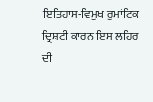ਇਤਿਹਾਸ-ਵਿਮੁਖ ਰੁਮਾਂਟਿਕ ਦ੍ਰਿਸ਼ਟੀ ਕਾਰਨ ਇਸ ਲਹਿਰ ਦੀ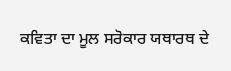ਕਵਿਤਾ ਦਾ ਮੂਲ ਸਰੋਕਾਰ ਯਥਾਰਥ ਦੇ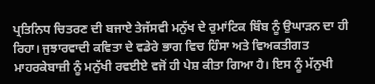ਪ੍ਰਤਿਨਿਧ ਚਿਤਰਣ ਦੀ ਬਜਾਏ ਤੇਜੱਸਵੀ ਮਨੁੱਖ ਦੇ ਰੁਮਾਂਟਿਕ ਬਿੰਬ ਨੂੰ ਉਘਾੜਨ ਦਾ ਹੀ ਰਿਹਾ। ਜੁਝਾਰਵਾਦੀ ਕਵਿਤਾ ਦੇ ਵਡੇਰੇ ਭਾਗ ਵਿਚ ਹਿੰਸਾ ਅਤੇ ਵਿਅਕਤੀਗਤ ਮਾਹਰਕੇਬਾਜ਼ੀ ਨੂੰ ਮਨੁੱਖੀ ਰਵਈਏ ਵਜੋਂ ਹੀ ਪੇਸ਼ ਕੀਤਾ ਗਿਆ ਹੈ। ਇਸ ਨੂੰ ਮੱਨੁਖੀ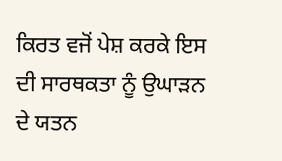ਕਿਰਤ ਵਜੋਂ ਪੇਸ਼ ਕਰਕੇ ਇਸ ਦੀ ਸਾਰਥਕਤਾ ਨੂੰ ਉਘਾੜਨ ਦੇ ਯਤਨ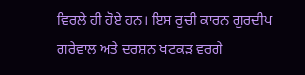ਵਿਰਲੇ ਹੀ ਹੋਏ ਹਨ। ਇਸ ਰੁਚੀ ਕਾਰਨ ਗੁਰਦੀਪ ਗਰੇਵਾਲ ਅਤੇ ਦਰਸ਼ਨ ਖਟਕੜ ਵਰਗੇ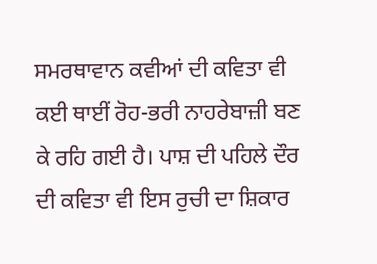ਸਮਰਥਾਵਾਨ ਕਵੀਆਂ ਦੀ ਕਵਿਤਾ ਵੀ ਕਈ ਥਾਈਂ ਰੋਹ-ਭਰੀ ਨਾਹਰੇਬਾਜ਼ੀ ਬਣ ਕੇ ਰਹਿ ਗਈ ਹੈ। ਪਾਸ਼ ਦੀ ਪਹਿਲੇ ਦੌਰ ਦੀ ਕਵਿਤਾ ਵੀ ਇਸ ਰੁਚੀ ਦਾ ਸ਼ਿਕਾਰ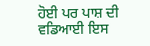ਹੋਈ ਪਰ ਪਾਸ਼ ਦੀ ਵਡਿਆਈ ਇਸ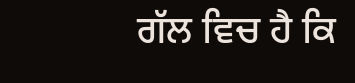ਗੱਲ ਵਿਚ ਹੈ ਕਿ